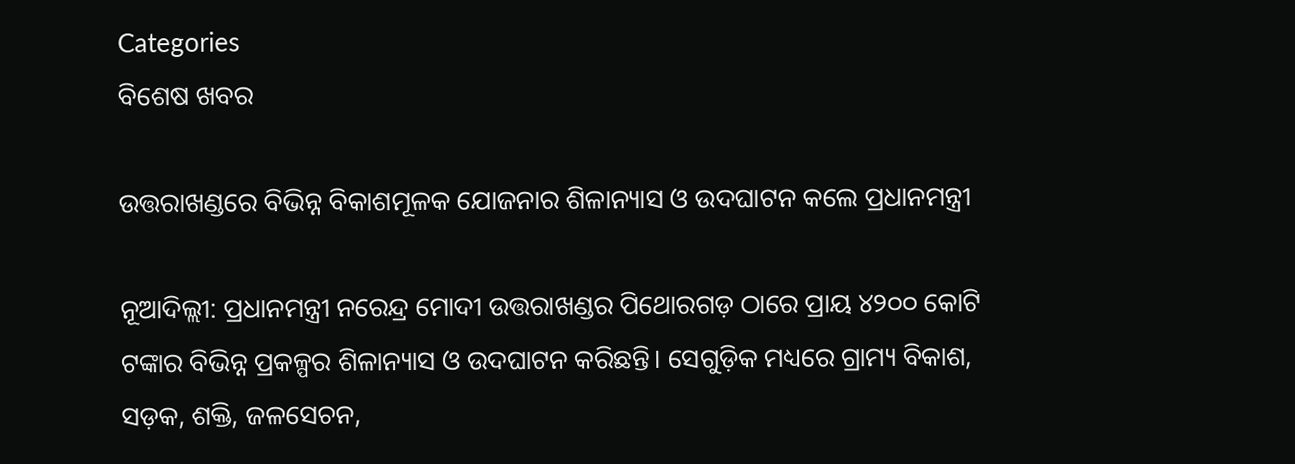Categories
ବିଶେଷ ଖବର

ଉତ୍ତରାଖଣ୍ଡରେ ବିଭିନ୍ନ ବିକାଶମୂଳକ ଯୋଜନାର ଶିଳାନ୍ୟାସ ଓ ଉଦଘାଟନ କଲେ ପ୍ରଧାନମନ୍ତ୍ରୀ

ନୂଆଦିଲ୍ଲୀ: ପ୍ରଧାନମନ୍ତ୍ରୀ ନରେନ୍ଦ୍ର ମୋଦୀ ଉତ୍ତରାଖଣ୍ଡର ପିଥୋରଗଡ଼ ଠାରେ ପ୍ରାୟ ୪୨୦୦ କୋଟି ଟଙ୍କାର ବିଭିନ୍ନ ପ୍ରକଳ୍ପର ଶିଳାନ୍ୟାସ ଓ ଉଦଘାଟନ କରିଛନ୍ତି। ସେଗୁଡ଼ିକ ମଧ୍ୟରେ ଗ୍ରାମ୍ୟ ବିକାଶ, ସଡ଼କ, ଶକ୍ତି, ଜଳସେଚନ,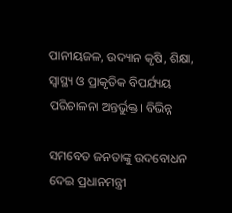ପାନୀୟଜଳ, ଉଦ୍ୟାନ କୃଷି, ଶିକ୍ଷା, ସ୍ୱାସ୍ଥ୍ୟ ଓ ପ୍ରାକୃତିକ ବିପର୍ଯ୍ୟୟ ପରିଚାଳନା ଅନ୍ତର୍ଭୁକ୍ତ। ବିଭିନ୍ନ

ସମବେତ ଜନତାଙ୍କୁ ଉଦବୋଧନ ଦେଇ ପ୍ରଧାନମନ୍ତ୍ରୀ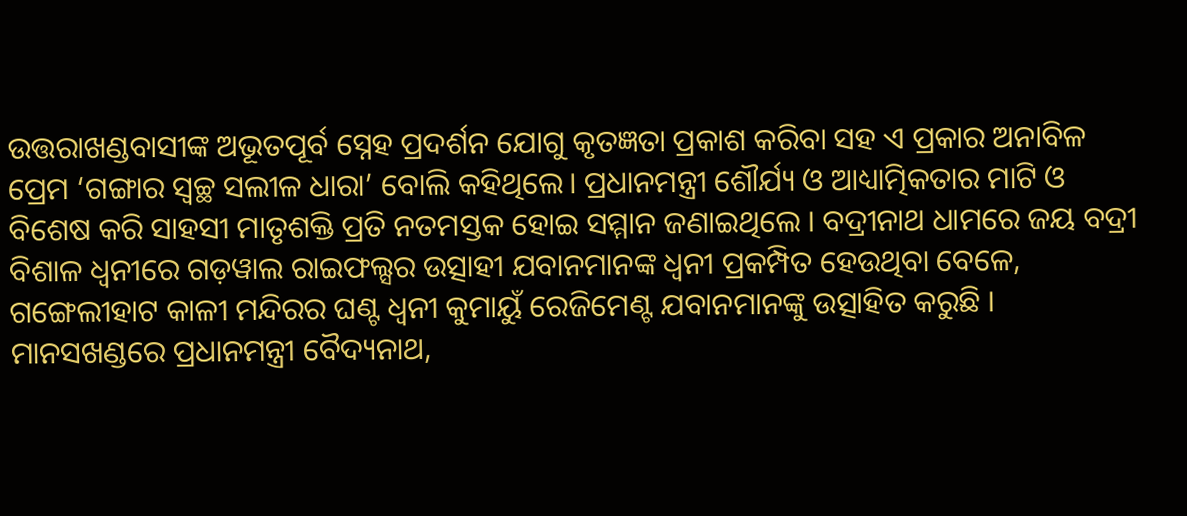ଉତ୍ତରାଖଣ୍ଡବାସୀଙ୍କ ଅଭୂତପୂର୍ବ ସ୍ନେହ ପ୍ରଦର୍ଶନ ଯୋଗୁ କୃତଜ୍ଞତା ପ୍ରକାଶ କରିବା ସହ ଏ ପ୍ରକାର ଅନାବିଳ ପ୍ରେମ ‘ଗଙ୍ଗାର ସ୍ୱଚ୍ଛ ସଲୀଳ ଧାରା’ ବୋଲି କହିଥିଲେ। ପ୍ରଧାନମନ୍ତ୍ରୀ ଶୌର୍ଯ୍ୟ ଓ ଆଧ୍ୟାତ୍ମିକତାର ମାଟି ଓ ବିଶେଷ କରି ସାହସୀ ମାତୃଶକ୍ତି ପ୍ରତି ନତମସ୍ତକ ହୋଇ ସମ୍ମାନ ଜଣାଇଥିଲେ । ବଦ୍ରୀନାଥ ଧାମରେ ଜୟ ବଦ୍ରୀ ବିଶାଳ ଧ୍ୱନୀରେ ଗଡ଼ୱାଲ ରାଇଫଲ୍ସର ଉତ୍ସାହୀ ଯବାନମାନଙ୍କ ଧ୍ୱନୀ ପ୍ରକମ୍ପିତ ହେଉଥିବା ବେଳେ, ଗଙ୍ଗେଲୀହାଟ କାଳୀ ମନ୍ଦିରର ଘଣ୍ଟ ଧ୍ୱନୀ କୁମାୟୁଁ ରେଜିମେଣ୍ଟ ଯବାନମାନଙ୍କୁ ଉତ୍ସାହିତ କରୁଛି । ମାନସଖଣ୍ଡରେ ପ୍ରଧାନମନ୍ତ୍ରୀ ବୈଦ୍ୟନାଥ,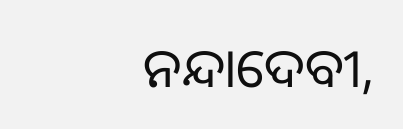ନନ୍ଦାଦେବୀ,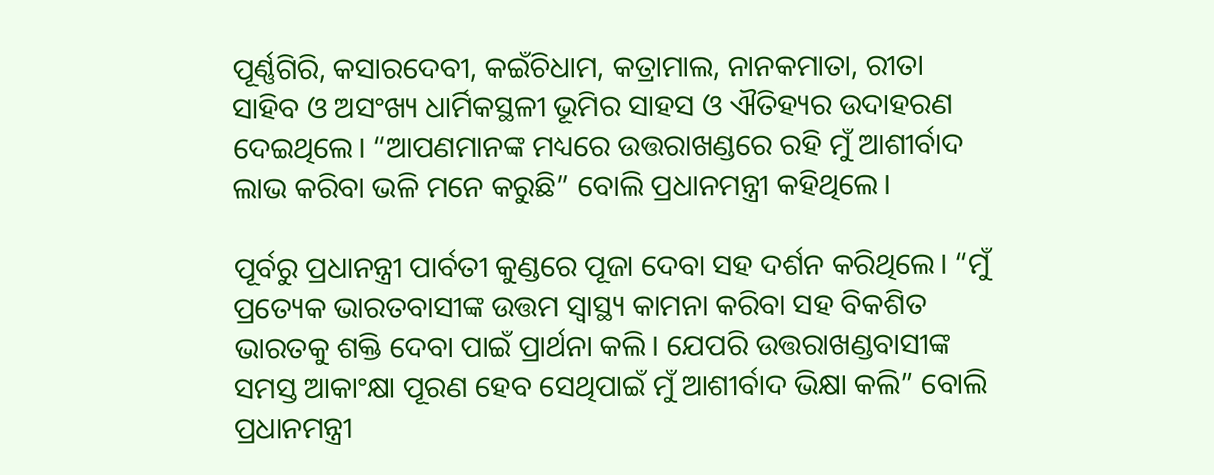ପୂର୍ଣ୍ଣଗିରି, କସାରଦେବୀ, କଇଁଚିଧାମ, କତ୍ରାମାଲ, ନାନକମାତା, ରୀତା ସାହିବ ଓ ଅସଂଖ୍ୟ ଧାର୍ମିକସ୍ଥଳୀ ଭୂମିର ସାହସ ଓ ଐତିହ୍ୟର ଉଦାହରଣ ଦେଇଥିଲେ। “ଆପଣମାନଙ୍କ ମଧ୍ୟରେ ଉତ୍ତରାଖଣ୍ଡରେ ରହି ମୁଁ ଆଶୀର୍ବାଦ ଲାଭ କରିବା ଭଳି ମନେ କରୁଛି” ବୋଲି ପ୍ରଧାନମନ୍ତ୍ରୀ କହିଥିଲେ।

ପୂର୍ବରୁ ପ୍ରଧାନନ୍ତ୍ରୀ ପାର୍ବତୀ କୁଣ୍ଡରେ ପୂଜା ଦେବା ସହ ଦର୍ଶନ କରିଥିଲେ। “ମୁଁ ପ୍ରତ୍ୟେକ ଭାରତବାସୀଙ୍କ ଉତ୍ତମ ସ୍ୱାସ୍ଥ୍ୟ କାମନା କରିବା ସହ ବିକଶିତ ଭାରତକୁ ଶକ୍ତି ଦେବା ପାଇଁ ପ୍ରାର୍ଥନା କଲି। ଯେପରି ଉତ୍ତରାଖଣ୍ଡବାସୀଙ୍କ ସମସ୍ତ ଆକାଂକ୍ଷା ପୂରଣ ହେବ ସେଥିପାଇଁ ମୁଁ ଆଶୀର୍ବାଦ ଭିକ୍ଷା କଲି” ବୋଲି ପ୍ରଧାନମନ୍ତ୍ରୀ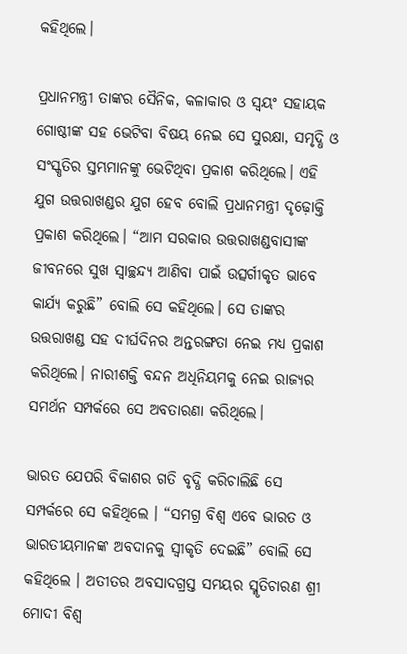କହିଥିଲେ।

ପ୍ରଧାନମନ୍ତ୍ରୀ ତାଙ୍କର ସୈନିକ, କଳାକାର ଓ ସ୍ୱୟଂ ସହାୟକ ଗୋଷ୍ଠୀଙ୍କ ସହ ଭେଟିବା ବିଷୟ ନେଇ ସେ ସୁରକ୍ଷା, ସମୃଦ୍ଧି ଓ ସଂସ୍କୃତିର ସ୍ତମ୍ଭମାନଙ୍କୁ ଭେଟିଥିବା ପ୍ରକାଶ କରିଥିଲେ। ଏହି ଯୁଗ ଉତ୍ତରାଖଣ୍ଡର ଯୁଗ ହେବ ବୋଲି ପ୍ରଧାନମନ୍ତ୍ରୀ ଦୃଢ଼ୋକ୍ତି ପ୍ରକାଶ କରିଥିଲେ। “ଆମ ସରକାର ଉତ୍ତରାଖଣ୍ଡବାସୀଙ୍କ ଜୀବନରେ ସୁଖ ସ୍ୱାଚ୍ଛନ୍ଦ୍ୟ ଆଣିବା ପାଇଁ ଉତ୍ସର୍ଗୀକୃତ ଭାବେ କାର୍ଯ୍ୟ କରୁଛି” ବୋଲି ସେ କହିଥିଲେ। ସେ ତାଙ୍କର ଉତ୍ତରାଖଣ୍ଡ ସହ ଦୀର୍ଘଦିନର ଅନ୍ତରଙ୍ଗତା ନେଇ ମଧ୍ୟ ପ୍ରକାଶ କରିଥିଲେ। ନାରୀଶକ୍ତି ବନ୍ଦନ ଅଧିନିୟମକୁ ନେଇ ରାଜ୍ୟର ସମର୍ଥନ ସମ୍ପର୍କରେ ସେ ଅବତାରଣା କରିଥିଲେ।

ଭାରତ ଯେପରି ବିକାଶର ଗତି ବୃଦ୍ଧି କରିଚାଲିଛି ସେ ସମ୍ପର୍କରେ ସେ କହିଥିଲେ । “ସମଗ୍ର ବିଶ୍ୱ ଏବେ ଭାରତ ଓ ଭାରତୀୟମାନଙ୍କ ଅବଦାନକୁ ସ୍ୱୀକୃତି ଦେଇଛି” ବୋଲି ସେ କହିଥିଲେ । ଅତୀତର ଅବସାଦଗ୍ରସ୍ତ ସମୟର ସ୍ମୃତିଚାରଣ ଶ୍ରୀ ମୋଦୀ ବିଶ୍ୱ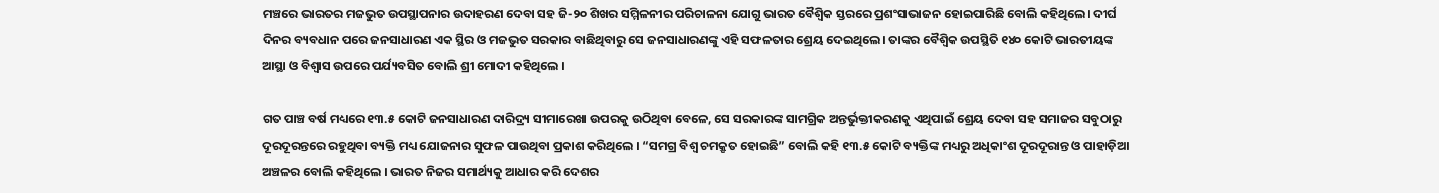ମଞ୍ଚରେ ଭାରତର ମଜଭୁତ ଉପସ୍ଥାପନାର ଉଦାହରଣ ଦେବା ସହ ଜି-୨୦ ଶିଖର ସମ୍ମିଳନୀର ପରିଚାଳନା ଯୋଗୁ ଭାରତ ବୈଶ୍ୱିକ ସ୍ତରରେ ପ୍ରଶଂସାଭାଜନ ହୋଇପାରିଛି ବୋଲି କହିଥିଲେ। ଦୀର୍ଘ ଦିନର ବ୍ୟବଧାନ ପରେ ଜନସାଧାରଣ ଏକ ସ୍ଥିର ଓ ମଜଭୁତ ସରକାର ବାଛିଥିବାରୁ ସେ ଜନସାଧାରଣଙ୍କୁ ଏହି ସଫଳତାର ଶ୍ରେୟ ଦେଇଥିଲେ। ତାଙ୍କର ବୈଶ୍ୱିକ ଉପସ୍ଥିତି ୧୪୦ କୋଟି ଭାରତୀୟଙ୍କ ଆସ୍ଥା ଓ ବିଶ୍ୱାସ ଉପରେ ପର୍ଯ୍ୟବସିତ ବୋଲି ଶ୍ରୀ ମୋଦୀ କହିଥିଲେ ।

ଗତ ପାଞ୍ଚ ବର୍ଷ ମଧ୍ୟରେ ୧୩.୫ କୋଟି ଜନସାଧାରଣ ଦାରିଦ୍ର୍ୟ ସୀମାରେଖା ଉପରକୁ ଉଠିଥିବା ବେଳେ, ସେ ସରକାରଙ୍କ ସାମଗ୍ରିକ ଅନ୍ତର୍ଭୁକ୍ତୀକରଣକୁ ଏଥିପାଇଁ ଶ୍ରେୟ ଦେବା ସହ ସମାଜର ସବୁଠାରୁ ଦୂରଦୂରନ୍ତରେ ରହୁଥିବା ବ୍ୟକ୍ତି ମଧ୍ୟ ଯୋଜନାର ସୁଫଳ ପାଉଥିବା ପ୍ରକାଶ କରିଥିଲେ । “ସମଗ୍ର ବିଶ୍ୱ ଚମକ୍ରୃତ ହୋଇଛି” ବୋଲି କହି ୧୩.୫ କୋଟି ବ୍ୟକ୍ତିଙ୍କ ମଧ୍ୟରୁ ଅଧିକାଂଶ ଦୂରଦୂରାନ୍ତ ଓ ପାହାଡ଼ିଆ ଅଞ୍ଚଳର ବୋଲି କହିଥିଲେ । ଭାରତ ନିଜର ସମାର୍ଥ୍ୟକୁ ଆଧାର କରି ଦେଶର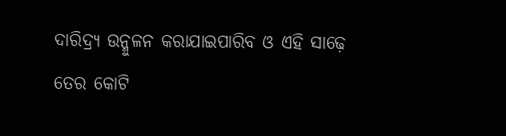ଦାରିଦ୍ର୍ୟ ଉନ୍ମୁଳନ କରାଯାଇପାରିବ ଓ ଏହି ସାଢ଼େ ତେର କୋଟି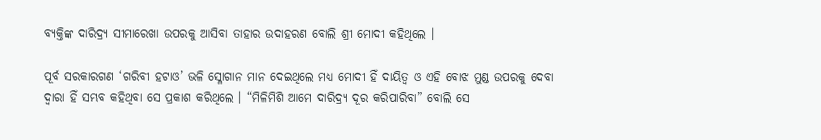ବ୍ୟକ୍ତିଙ୍କ ଦାରିଦ୍ର୍ୟ ସୀମାରେଖା ଉପରକୁ ଆସିବା ତାହାର ଉଦାହରଣ ବୋଲି ଶ୍ରୀ ମୋଦୀ କହିଥିଲେ ।

ପୂର୍ବ ସରକାରଗଣ ‘ଗରିବୀ ହଟାଓ’ ଭଳି ସ୍ଳୋଗାନ ମାନ ଦେଇଥିଲେ ମଧ୍ୟ ମୋଦୀ ହିଁ ଦାୟିତ୍ୱ ଓ ଏହି ବୋଝ ମୁଣ୍ଡ ଉପରକୁ ଦେବା ଦ୍ୱାରା ହିଁ ସମ୍ଭବ କହିଥିବା ସେ ପ୍ରକାଶ କରିଥିଲେ । “ମିଳିମିଶି ଆମେ ଦାରିଦ୍ର୍ୟ ଦୂର କରିପାରିବା” ବୋଲି ସେ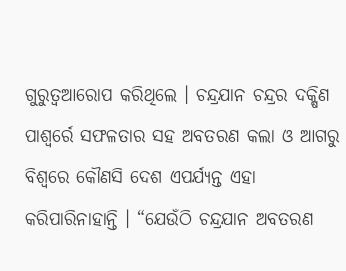ଗୁରୁତ୍ୱଆରୋପ କରିଥିଲେ । ଚନ୍ଦ୍ରଯାନ ଚନ୍ଦ୍ରର ଦକ୍ଷିଣ ପାଶ୍ୱର୍ରେ ସଫଳତାର ସହ ଅବତରଣ କଲା ଓ ଆଗରୁ ବିଶ୍ୱରେ କୌଣସି ଦେଶ ଏପର୍ଯ୍ୟନ୍ତ ଏହା କରିପାରିନାହାନ୍ତି । “ଯେଉଁଠି ଚନ୍ଦ୍ରଯାନ ଅବତରଣ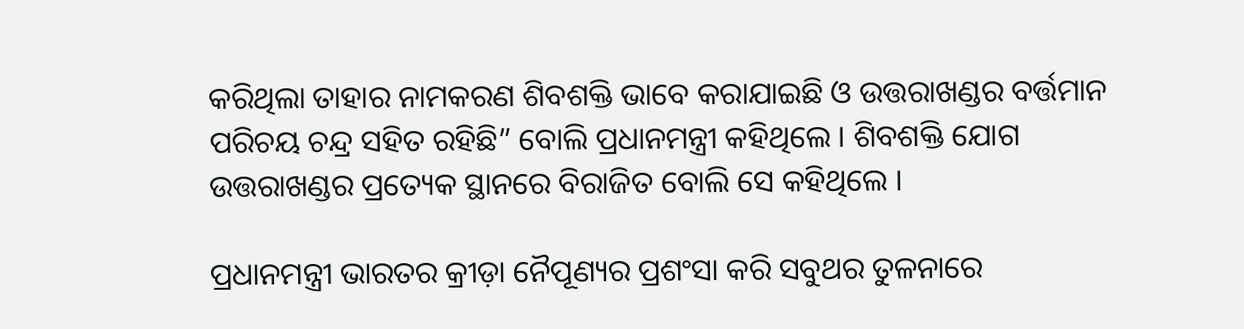କରିଥିଲା ତାହାର ନାମକରଣ ଶିବଶକ୍ତି ଭାବେ କରାଯାଇଛି ଓ ଉତ୍ତରାଖଣ୍ଡର ବର୍ତ୍ତମାନ ପରିଚୟ ଚନ୍ଦ୍ର ସହିତ ରହିଛି” ବୋଲି ପ୍ରଧାନମନ୍ତ୍ରୀ କହିଥିଲେ । ଶିବଶକ୍ତି ଯୋଗ ଉତ୍ତରାଖଣ୍ଡର ପ୍ରତ୍ୟେକ ସ୍ଥାନରେ ବିରାଜିତ ବୋଲି ସେ କହିଥିଲେ ।

ପ୍ରଧାନମନ୍ତ୍ରୀ ଭାରତର କ୍ରୀଡ଼ା ନୈପୂଣ୍ୟର ପ୍ରଶଂସା କରି ସବୁଥର ତୁଳନାରେ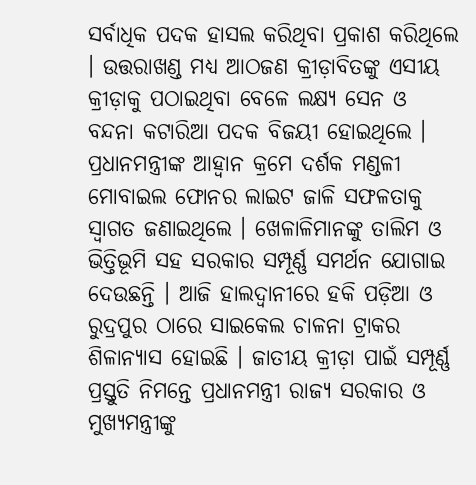ସର୍ବାଧିକ ପଦକ ହାସଲ କରିଥିବା ପ୍ରକାଶ କରିଥିଲେ । ଉତ୍ତରାଖଣ୍ଡ ମଧ୍ୟ ଆଠଜଣ କ୍ରୀଡ଼ାବିତଙ୍କୁ ଏସୀୟ କ୍ରୀଡ଼ାକୁ ପଠାଇଥିବା ବେଳେ ଲକ୍ଷ୍ୟ ସେନ ଓ ବନ୍ଦନା କଟାରିଆ ପଦକ ବିଜୟୀ ହୋଇଥିଲେ । ପ୍ରଧାନମନ୍ତ୍ରୀଙ୍କ ଆହ୍ୱାନ କ୍ରମେ ଦର୍ଶକ ମଣ୍ଡଳୀ ମୋବାଇଲ ଫୋନର ଲାଇଟ ଜାଳି ସଫଳତାକୁ ସ୍ୱାଗତ ଜଣାଇଥିଲେ । ଖେଳାଳିମାନଙ୍କୁ ତାଲିମ ଓ ଭିତ୍ତିଭୂମି ସହ ସରକାର ସମ୍ପୂର୍ଣ୍ଣ ସମର୍ଥନ ଯୋଗାଇ ଦେଉଛନ୍ତି । ଆଜି ହାଲଦ୍ୱାନୀରେ ହକି ପଡ଼ିଆ ଓ ରୁଦ୍ରପୁର ଠାରେ ସାଇକେଲ ଚାଳନା ଟ୍ରାକର ଶିଳାନ୍ୟାସ ହୋଇଛି । ଜାତୀୟ କ୍ରୀଡ଼ା ପାଇଁ ସମ୍ପୂର୍ଣ୍ଣ ପ୍ରସ୍ତୁତି ନିମନ୍ତେ ପ୍ରଧାନମନ୍ତ୍ରୀ ରାଜ୍ୟ ସରକାର ଓ ମୁଖ୍ୟମନ୍ତ୍ରୀଙ୍କୁ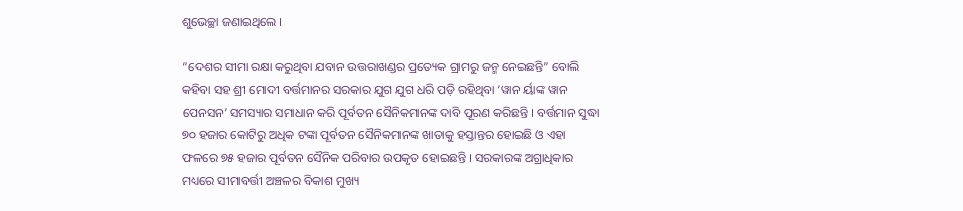ଶୁଭେଚ୍ଛା ଜଣାଇଥିଲେ ।

“ଦେଶର ସୀମା ରକ୍ଷା କରୁଥିବା ଯବାନ ଉତ୍ତରାଖଣ୍ଡର ପ୍ରତ୍ୟେକ ଗ୍ରାମରୁ ଜନ୍ମ ନେଇଛନ୍ତି” ବୋଲି କହିବା ସହ ଶ୍ରୀ ମୋଦୀ ବର୍ତ୍ତମାନର ସରକାର ଯୁଗ ଯୁଗ ଧରି ପଡ଼ି ରହିଥିବା ‘ୱାନ ର୍ୟାଙ୍କ ୱାନ ପେନସନ’ ସମସ୍ୟାର ସମାଧାନ କରି ପୂର୍ବତନ ସୈନିକମାନଙ୍କ ଦାବି ପୂରଣ କରିଛନ୍ତି । ବର୍ତ୍ତମାନ ସୁଦ୍ଧା ୭୦ ହଜାର କୋଟିରୁ ଅଧିକ ଟଙ୍କା ପୂର୍ବତନ ସୈନିକମାନଙ୍କ ଖାତାକୁ ହସ୍ତାନ୍ତର ହୋଇଛି ଓ ଏହା ଫଳରେ ୭୫ ହଜାର ପୂର୍ବତନ ସୈନିକ ପରିବାର ଉପକୃତ ହୋଇଛନ୍ତି । ସରକାରଙ୍କ ଅଗ୍ରାଧିକାର ମଧ୍ୟରେ ସୀମାବର୍ତ୍ତୀ ଅଞ୍ଚଳର ବିକାଶ ମୁଖ୍ୟ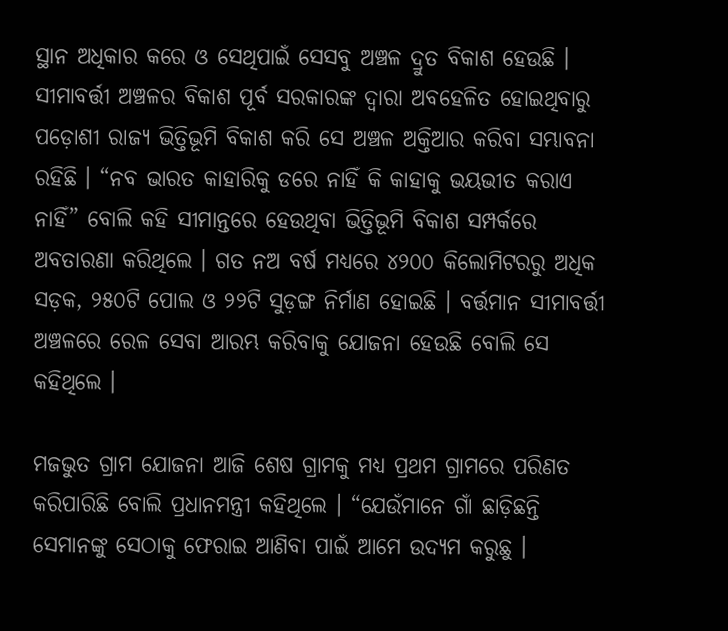ସ୍ଥାନ ଅଧିକାର କରେ ଓ ସେଥିପାଇଁ ସେସବୁ ଅଞ୍ଚଳ ଦ୍ରୁତ ବିକାଶ ହେଉଛି । ସୀମାବର୍ତ୍ତୀ ଅଞ୍ଚଳର ବିକାଶ ପୂର୍ବ ସରକାରଙ୍କ ଦ୍ୱାରା ଅବହେଳିତ ହୋଇଥିବାରୁ ପଡ଼ୋଶୀ ରାଜ୍ୟ ଭିତ୍ତିଭୂମି ବିକାଶ କରି ସେ ଅଞ୍ଚଳ ଅକ୍ତିଆର କରିବା ସମ୍ଭାବନା ରହିଛି । “ନବ ଭାରତ କାହାରିକୁ ଡରେ ନାହିଁ କି କାହାକୁ ଭୟଭୀତ କରାଏ ନାହିଁ” ବୋଲି କହି ସୀମାନ୍ତରେ ହେଉଥିବା ଭିତ୍ତିଭୂମି ବିକାଶ ସମ୍ପର୍କରେ ଅବତାରଣା କରିଥିଲେ । ଗତ ନଅ ବର୍ଷ ମଧ୍ୟରେ ୪୨୦୦ କିଲୋମିଟରରୁ ଅଧିକ ସଡ଼କ, ୨୫୦ଟି ପୋଲ ଓ ୨୨ଟି ସୁଡ଼ଙ୍ଗ ନିର୍ମାଣ ହୋଇଛି । ବର୍ତ୍ତମାନ ସୀମାବର୍ତ୍ତୀ ଅଞ୍ଚଳରେ ରେଳ ସେବା ଆରମ୍ଭ କରିବାକୁ ଯୋଜନା ହେଉଛି ବୋଲି ସେ କହିଥିଲେ ।

ମଜଭୁତ ଗ୍ରାମ ଯୋଜନା ଆଜି ଶେଷ ଗ୍ରାମକୁ ମଧ୍ୟ ପ୍ରଥମ ଗ୍ରାମରେ ପରିଣତ କରିପାରିଛି ବୋଲି ପ୍ରଧାନମନ୍ତ୍ରୀ କହିଥିଲେ । “ଯେଉଁମାନେ ଗାଁ ଛାଡ଼ିଛନ୍ତି ସେମାନଙ୍କୁ ସେଠାକୁ ଫେରାଇ ଆଣିବା ପାଇଁ ଆମେ ଉଦ୍ୟମ କରୁଛୁ ।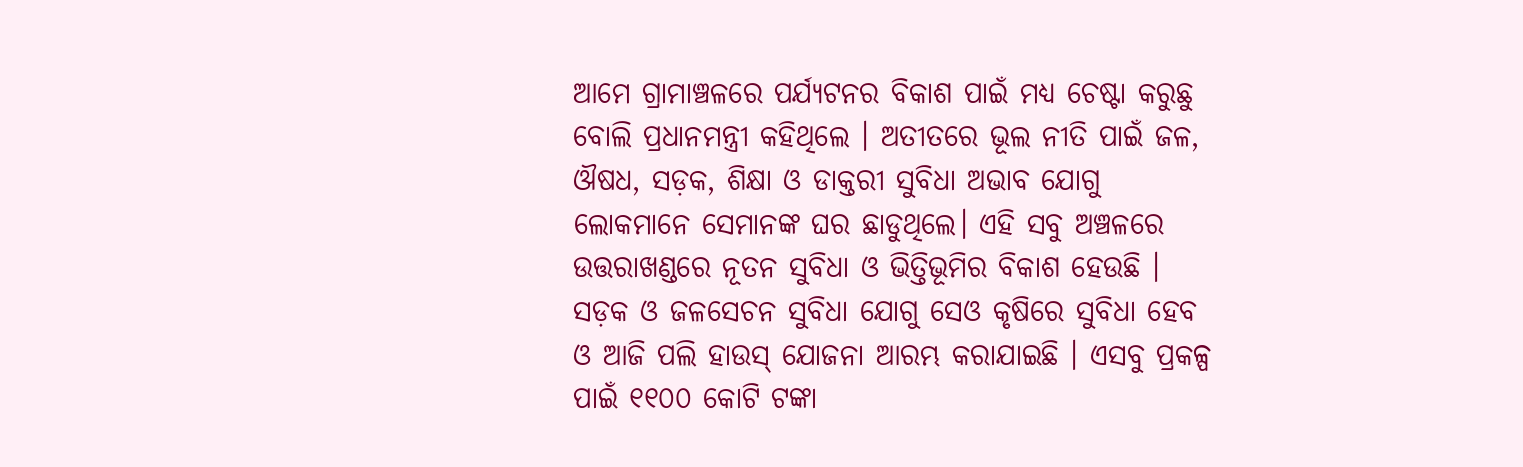ଆମେ ଗ୍ରାମାଞ୍ଚଳରେ ପର୍ଯ୍ୟଟନର ବିକାଶ ପାଇଁ ମଧ୍ୟ ଚେଷ୍ଟା କରୁଛୁ ବୋଲି ପ୍ରଧାନମନ୍ତ୍ରୀ କହିଥିଲେ । ଅତୀତରେ ଭୂଲ ନୀତି ପାଇଁ ଜଳ, ଔଷଧ, ସଡ଼କ, ଶିକ୍ଷା ଓ ଡାକ୍ତରୀ ସୁବିଧା ଅଭାବ ଯୋଗୁ ଲୋକମାନେ ସେମାନଙ୍କ ଘର ଛାଡୁଥିଲେ। ଏହି ସବୁ ଅଞ୍ଚଳରେ ଉତ୍ତରାଖଣ୍ଡରେ ନୂତନ ସୁବିଧା ଓ ଭିତ୍ତିଭୂମିର ବିକାଶ ହେଉଛି । ସଡ଼କ ଓ ଜଳସେଚନ ସୁବିଧା ଯୋଗୁ ସେଓ କୃଷିରେ ସୁବିଧା ହେବ ଓ ଆଜି ପଲି ହାଉସ୍ ଯୋଜନା ଆରମ୍ଭ କରାଯାଇଛି । ଏସବୁ ପ୍ରକଳ୍ପ ପାଇଁ ୧୧୦୦ କୋଟି ଟଙ୍କା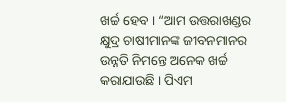ଖର୍ଚ୍ଚ ହେବ । “ଆମ ଉତ୍ତରାଖଣ୍ଡର କ୍ଷୁଦ୍ର ଚାଷୀମାନଙ୍କ ଜୀବନମାନର ଉନ୍ନତି ନିମନ୍ତେ ଅନେକ ଖର୍ଚ୍ଚ କରାଯାଉଛି । ପିଏମ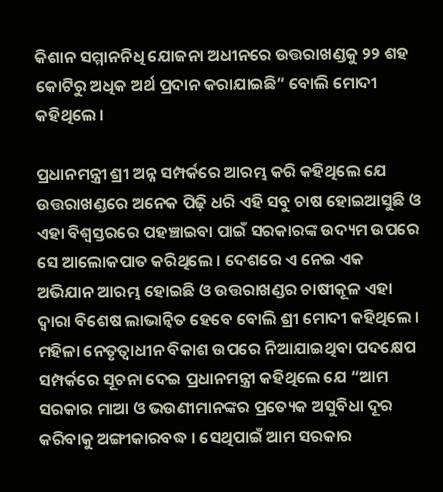କିଶାନ ସମ୍ମାନନିଧି ଯୋଜନା ଅଧୀନରେ ଉତ୍ତରାଖଣ୍ଡକୁ ୨୨ ଶହ କୋଟିରୁ ଅଧିକ ଅର୍ଥ ପ୍ରଦାନ କରାଯାଇଛି” ବୋଲି ମୋଦୀ କହିଥିଲେ ।

ପ୍ରଧାନମନ୍ତ୍ରୀ ଶ୍ରୀ ଅନ୍ନ ସମ୍ପର୍କରେ ଆରମ୍ଭ କରି କହିଥିଲେ ଯେ ଉତ୍ତରାଖଣ୍ଡରେ ଅନେକ ପିଢ଼ି ଧରି ଏହି ସବୁ ଚାଷ ହୋଇଆସୁଛି ଓ ଏହା ବିଶ୍ୱସ୍ତରରେ ପହଞ୍ଚାଇବା ପାଇଁ ସରକାରଙ୍କ ଉଦ୍ୟମ ଉପରେ ସେ ଆଲୋକପାତ କରିଥିଲେ । ଦେଶରେ ଏ ନେଇ ଏକ ଅଭିଯାନ ଆରମ୍ଭ ହୋଇଛି ଓ ଉତ୍ତରାଖଣ୍ଡର ଚାଷୀକୂଳ ଏହା ଦ୍ୱାରା ବିଶେଷ ଲାଭାନ୍ୱିତ ହେବେ ବୋଲି ଶ୍ରୀ ମୋଦୀ କହିଥିଲେ । ମହିଳା ନେତୃତ୍ୱାଧୀନ ବିକାଶ ଉପରେ ନିଆଯାଇଥିବା ପଦକ୍ଷେପ ସମ୍ପର୍କରେ ସୂଚନା ଦେଇ ପ୍ରଧାନମନ୍ତ୍ରୀ କହିଥିଲେ ଯେ “ଆମ ସରକାର ମାଆ ଓ ଭଉଣୀମାନଙ୍କର ପ୍ରତ୍ୟେକ ଅସୁବିଧା ଦୂର କରିବାକୁ ଅଙ୍ଗୀକାରବଦ୍ଧ । ସେଥିପାଇଁ ଆମ ସରକାର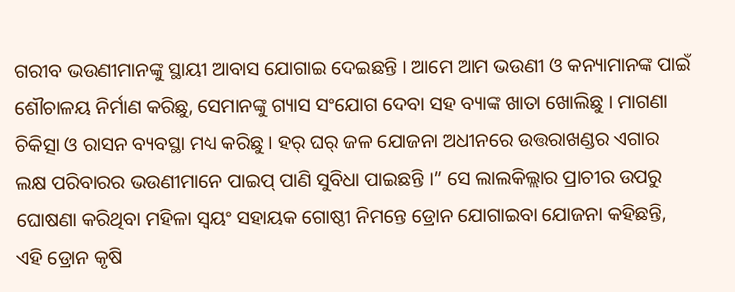ଗରୀବ ଭଉଣୀମାନଙ୍କୁ ସ୍ଥାୟୀ ଆବାସ ଯୋଗାଇ ଦେଇଛନ୍ତି । ଆମେ ଆମ ଭଉଣୀ ଓ କନ୍ୟାମାନଙ୍କ ପାଇଁ ଶୌଚାଳୟ ନିର୍ମାଣ କରିଛୁ, ସେମାନଙ୍କୁ ଗ୍ୟାସ ସଂଯୋଗ ଦେବା ସହ ବ୍ୟାଙ୍କ ଖାତା ଖୋଲିଛୁ । ମାଗଣା ଚିକିତ୍ସା ଓ ରାସନ ବ୍ୟବସ୍ଥା ମଧ୍ୟ କରିଛୁ । ହର୍ ଘର୍ ଜଳ ଯୋଜନା ଅଧୀନରେ ଉତ୍ତରାଖଣ୍ଡର ଏଗାର ଲକ୍ଷ ପରିବାରର ଭଉଣୀମାନେ ପାଇପ୍ ପାଣି ସୁବିଧା ପାଇଛନ୍ତି ।” ସେ ଲାଲକିଲ୍ଲାର ପ୍ରାଚୀର ଉପରୁ ଘୋଷଣା କରିଥିବା ମହିଳା ସ୍ୱୟଂ ସହାୟକ ଗୋଷ୍ଠୀ ନିମନ୍ତେ ଡ୍ରୋନ ଯୋଗାଇବା ଯୋଜନା କହିଛନ୍ତି, ଏହି ଡ୍ରୋନ କୃଷି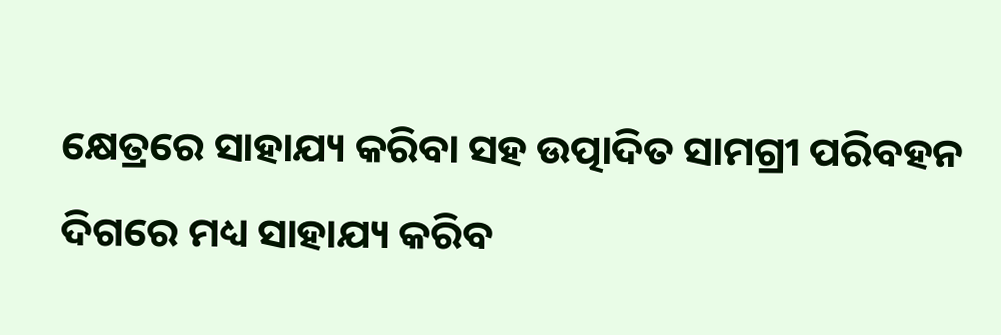କ୍ଷେତ୍ରରେ ସାହାଯ୍ୟ କରିବା ସହ ଉତ୍ପାଦିତ ସାମଗ୍ରୀ ପରିବହନ ଦିଗରେ ମଧ୍ୟ ସାହାଯ୍ୟ କରିବ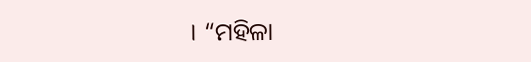। “ମହିଳା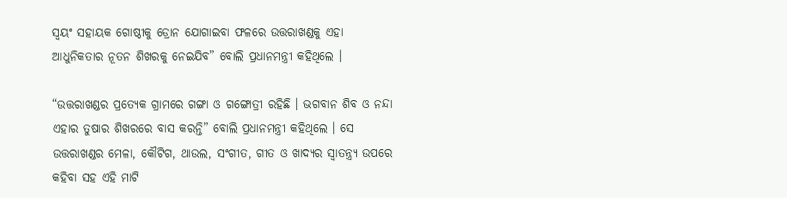ସ୍ୱୟଂ ସହାୟକ ଗୋଷ୍ଠୀକୁ ଡ୍ରୋନ ଯୋଗାଇବା ଫଳରେ ଉତ୍ତରାଖଣ୍ଡକୁ ଏହା ଆଧୁନିକତାର ନୂତନ ଶିଖରକୁ ନେଇଯିବ” ବୋଲି ପ୍ରଧାନମନ୍ତ୍ରୀ କହିଥିଲେ ।

“ଉତ୍ତରାଖଣ୍ଡର ପ୍ରତ୍ୟେକ ଗ୍ରାମରେ ଗଙ୍ଗା ଓ ଗଙ୍ଗୋତ୍ରୀ ରହିଛି । ଭଗବାନ ଶିବ ଓ ନନ୍ଦା ଏହାର ତୁଷାର ଶିଖରରେ ବାସ କରନ୍ତି” ବୋଲି ପ୍ରଧାନମନ୍ତ୍ରୀ କହିଥିଲେ । ସେ ଉତ୍ତରାଖଣ୍ଡର ମେଳା, କୌଟିଗ, ଥାଉଲ, ସଂଗୀତ, ଗୀତ ଓ ଖାଦ୍ୟର ସ୍ୱାତନ୍ତ୍ର୍ୟ ଉପରେ କହିବା ସହ ଏହି ମାଟି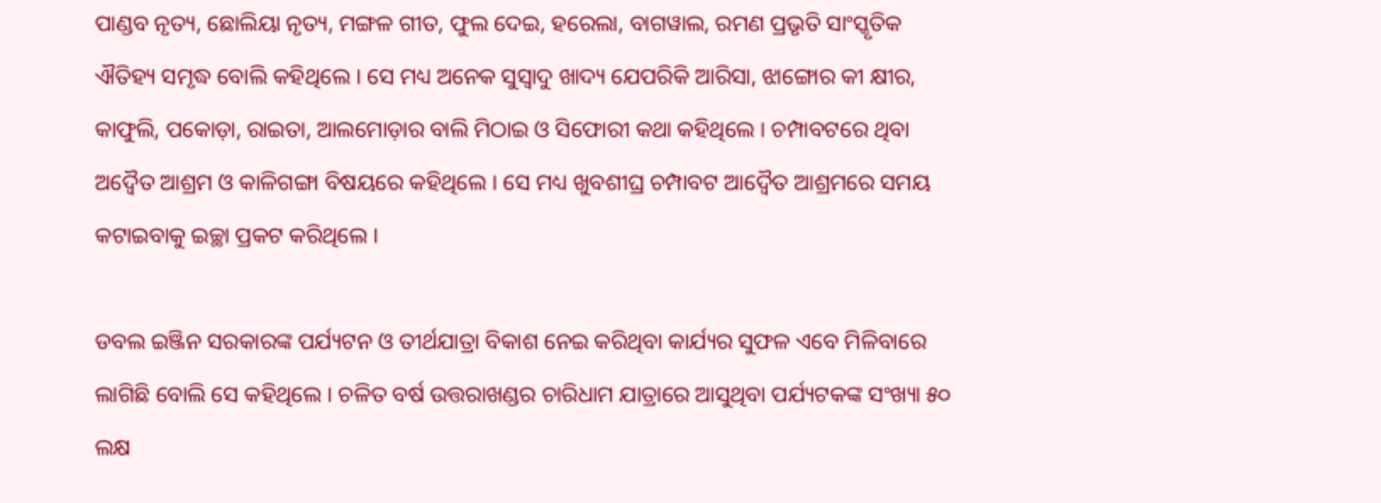ପାଣ୍ଡବ ନୃତ୍ୟ, ଛୋଲିୟା ନୃତ୍ୟ, ମଙ୍ଗଳ ଗୀତ, ଫୁଲ ଦେଇ, ହରେଲା, ବାଗୱାଲ, ରମଣ ପ୍ରଭୃତି ସାଂସ୍କୃତିକ ଐତିହ୍ୟ ସମୃଦ୍ଧ ବୋଲି କହିଥିଲେ । ସେ ମଧ୍ୟ ଅନେକ ସୁସ୍ୱାଦୁ ଖାଦ୍ୟ ଯେପରିକି ଆରିସା, ଝାଙ୍ଗୋର କୀ କ୍ଷୀର, କାଫୁଲି, ପକୋଡ଼ା, ରାଇତା, ଆଲମୋଡ଼ାର ବାଲି ମିଠାଇ ଓ ସିଫୋରୀ କଥା କହିଥିଲେ । ଚମ୍ପାବଟରେ ଥିବା ଅଦ୍ୱୈତ ଆଶ୍ରମ ଓ କାଳିଗଙ୍ଗା ବିଷୟରେ କହିଥିଲେ । ସେ ମଧ୍ୟ ଖୁବଶୀଘ୍ର ଚମ୍ପାବଟ ଆଦ୍ୱୈତ ଆଶ୍ରମରେ ସମୟ କଟାଇବାକୁ ଇଚ୍ଛା ପ୍ରକଟ କରିଥିଲେ ।

ଡବଲ ଇଞ୍ଜିନ ସରକାରଙ୍କ ପର୍ଯ୍ୟଟନ ଓ ତୀର୍ଥଯାତ୍ରା ବିକାଶ ନେଇ କରିଥିବା କାର୍ଯ୍ୟର ସୁଫଳ ଏବେ ମିଳିବାରେ ଲାଗିଛି ବୋଲି ସେ କହିଥିଲେ । ଚଳିତ ବର୍ଷ ଉତ୍ତରାଖଣ୍ଡର ଚାରିଧାମ ଯାତ୍ରାରେ ଆସୁଥିବା ପର୍ଯ୍ୟଟକଙ୍କ ସଂଖ୍ୟା ୫୦ ଲକ୍ଷ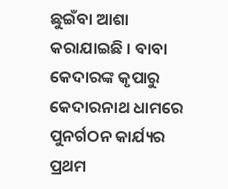ଛୁଇଁବା ଆଶା କରାଯାଇଛି । ବାବା କେଦାରଙ୍କ କୃପାରୁ କେଦାରନାଥ ଧାମରେ ପୁନର୍ଗଠନ କାର୍ଯ୍ୟର ପ୍ରଥମ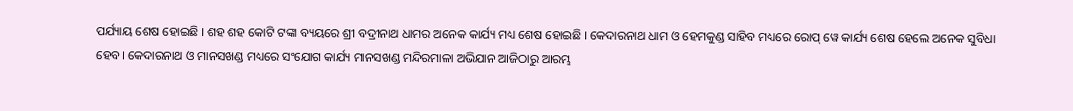ପର୍ଯ୍ୟାୟ ଶେଷ ହୋଇଛି । ଶହ ଶହ କୋଟି ଟଙ୍କା ବ୍ୟୟରେ ଶ୍ରୀ ବଦ୍ରୀନାଥ ଧାମର ଅନେକ କାର୍ଯ୍ୟ ମଧ୍ୟ ଶେଷ ହୋଇଛି । କେଦାରନାଥ ଧାମ ଓ ହେମକୁଣ୍ଡ ସାହିବ ମଧ୍ୟରେ ରୋପ୍ ୱେ କାର୍ଯ୍ୟ ଶେଷ ହେଲେ ଅନେକ ସୁବିଧା ହେବ। କେଦାରନାଥ ଓ ମାନସଖଣ୍ଡ ମଧ୍ୟରେ ସଂଯୋଗ କାର୍ଯ୍ୟ ମାନସଖଣ୍ଡ ମନ୍ଦିରମାଳା ଅଭିଯାନ ଆଜିଠାରୁ ଆରମ୍ଭ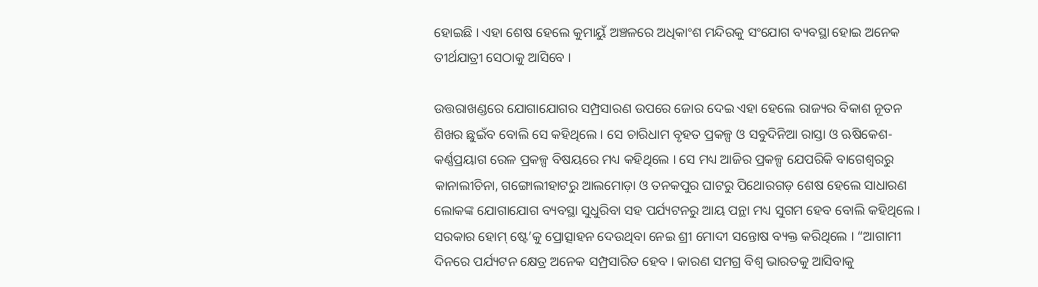ହୋଇଛି । ଏହା ଶେଷ ହେଲେ କୁମାୟୁଁ ଅଞ୍ଚଳରେ ଅଧିକାଂଶ ମନ୍ଦିରକୁ ସଂଯୋଗ ବ୍ୟବସ୍ଥା ହୋଇ ଅନେକ ତୀର୍ଥଯାତ୍ରୀ ସେଠାକୁ ଆସିବେ ।

ଉତ୍ତରାଖଣ୍ଡରେ ଯୋଗାଯୋଗର ସମ୍ପ୍ରସାରଣ ଉପରେ ଜୋର ଦେଇ ଏହା ହେଲେ ରାଜ୍ୟର ବିକାଶ ନୂତନ ଶିଖର ଛୁଇଁବ ବୋଲି ସେ କହିଥିଲେ । ସେ ଚାରିଧାମ ବୃହତ ପ୍ରକଳ୍ପ ଓ ସବୁଦିନିଆ ରାସ୍ତା ଓ ଋଷିକେଶ-କର୍ଣ୍ଣପ୍ରୟାଗ ରେଳ ପ୍ରକଳ୍ପ ବିଷୟରେ ମଧ୍ୟ କହିଥିଲେ । ସେ ମଧ୍ୟ ଆଜିର ପ୍ରକଳ୍ପ ଯେପରିକି ବାଗେଶ୍ୱରରୁ କାନାଲୀଚିନା, ଗଙ୍ଗୋଲୀହାଟରୁ ଆଲମୋଡ଼ା ଓ ତନକପୁର ଘାଟରୁ ପିଥୋରଗଡ଼ ଶେଷ ହେଲେ ସାଧାରଣ ଲୋକଙ୍କ ଯୋଗାଯୋଗ ବ୍ୟବସ୍ଥା ସୁଧୁରିବା ସହ ପର୍ଯ୍ୟଟନରୁ ଆୟ ପନ୍ଥା ମଧ୍ୟ ସୁଗମ ହେବ ବୋଲି କହିଥିଲେ । ସରକାର ହୋମ୍ ଷ୍ଟେ’କୁ ପ୍ରୋତ୍ସାହନ ଦେଉଥିବା ନେଇ ଶ୍ରୀ ମୋଦୀ ସନ୍ତୋଷ ବ୍ୟକ୍ତ କରିଥିଲେ । “ଆଗାମୀ ଦିନରେ ପର୍ଯ୍ୟଟନ କ୍ଷେତ୍ର ଅନେକ ସମ୍ପ୍ରସାରିତ ହେବ । କାରଣ ସମଗ୍ର ବିଶ୍ୱ ଭାରତକୁ ଆସିବାକୁ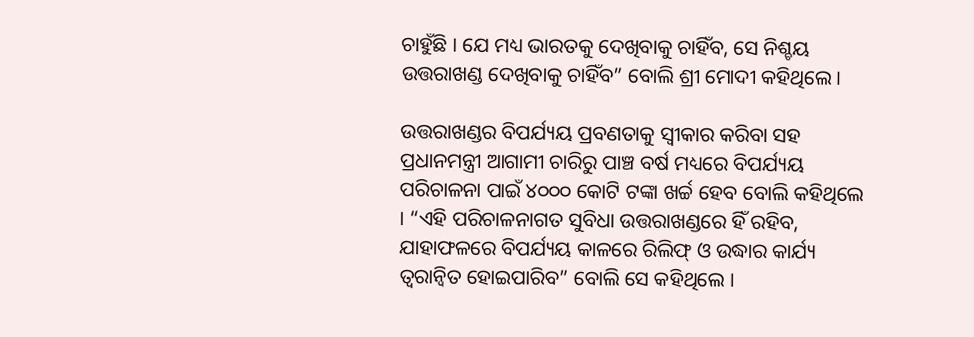ଚାହୁଁଛି । ଯେ ମଧ୍ୟ ଭାରତକୁ ଦେଖିବାକୁ ଚାହିଁବ, ସେ ନିଶ୍ଚୟ ଉତ୍ତରାଖଣ୍ଡ ଦେଖିବାକୁ ଚାହିଁବ” ବୋଲି ଶ୍ରୀ ମୋଦୀ କହିଥିଲେ ।

ଉତ୍ତରାଖଣ୍ଡର ବିପର୍ଯ୍ୟୟ ପ୍ରବଣତାକୁ ସ୍ୱୀକାର କରିବା ସହ ପ୍ରଧାନମନ୍ତ୍ରୀ ଆଗାମୀ ଚାରିରୁ ପାଞ୍ଚ ବର୍ଷ ମଧ୍ୟରେ ବିପର୍ଯ୍ୟୟ ପରିଚାଳନା ପାଇଁ ୪୦୦୦ କୋଟି ଟଙ୍କା ଖର୍ଚ୍ଚ ହେବ ବୋଲି କହିଥିଲେ । “ଏହି ପରିଚାଳନାଗତ ସୁବିଧା ଉତ୍ତରାଖଣ୍ଡରେ ହିଁ ରହିବ, ଯାହାଫଳରେ ବିପର୍ଯ୍ୟୟ କାଳରେ ରିଲିଫ୍ ଓ ଉଦ୍ଧାର କାର୍ଯ୍ୟ ତ୍ୱରାନ୍ୱିତ ହୋଇପାରିବ” ବୋଲି ସେ କହିଥିଲେ ।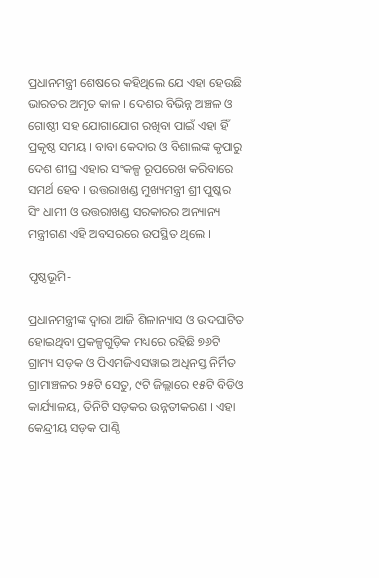ପ୍ରଧାନମନ୍ତ୍ରୀ ଶେଷରେ କହିଥିଲେ ଯେ ଏହା ହେଉଛି ଭାରତର ଅମୃତ କାଳ । ଦେଶର ବିଭିନ୍ନ ଅଞ୍ଚଳ ଓ ଗୋଷ୍ଠୀ ସହ ଯୋଗାଯୋଗ ରଖିବା ପାଇଁ ଏହା ହିଁ ପ୍ରକୃଷ୍ଠ ସମୟ । ବାବା କେଦାର ଓ ବିଶାଲଙ୍କ କୃପାରୁ ଦେଶ ଶୀଘ୍ର ଏହାର ସଂକଳ୍ପ ରୂପରେଖ କରିବାରେ ସମର୍ଥ ହେବ । ଉତ୍ତରାଖଣ୍ଡ ମୁଖ୍ୟମନ୍ତ୍ରୀ ଶ୍ରୀ ପୁଷ୍କର ସିଂ ଧାମୀ ଓ ଉତ୍ତରାଖଣ୍ଡ ସରକାରର ଅନ୍ୟାନ୍ୟ ମନ୍ତ୍ରୀଗଣ ଏହି ଅବସରରେ ଉପସ୍ଥିତ ଥିଲେ ।

ପୃଷ୍ଠଭୂମି-

ପ୍ରଧାନମନ୍ତ୍ରୀଙ୍କ ଦ୍ୱାରା ଆଜି ଶିଳାନ୍ୟାସ ଓ ଉଦଘାଟିତ ହୋଇଥିବା ପ୍ରକଳ୍ପଗୁଡ଼ିକ ମଧ୍ୟରେ ରହିଛି ୭୬ଟି ଗ୍ରାମ୍ୟ ସଡ଼କ ଓ ପିଏମଜିଏସୱାଇ ଅଧିନସ୍ତ ନିର୍ମିତ ଗ୍ରାମାଞ୍ଚଳର ୨୫ଟି ସେତୁ, ୯ଟି ଜିଲ୍ଲାରେ ୧୫ଟି ବିଡିଓ କାର୍ଯ୍ୟାଳୟ, ତିନିଟି ସଡ଼କର ଉନ୍ନତୀକରଣ । ଏହା କେନ୍ଦ୍ରୀୟ ସଡ଼କ ପାଣ୍ଠି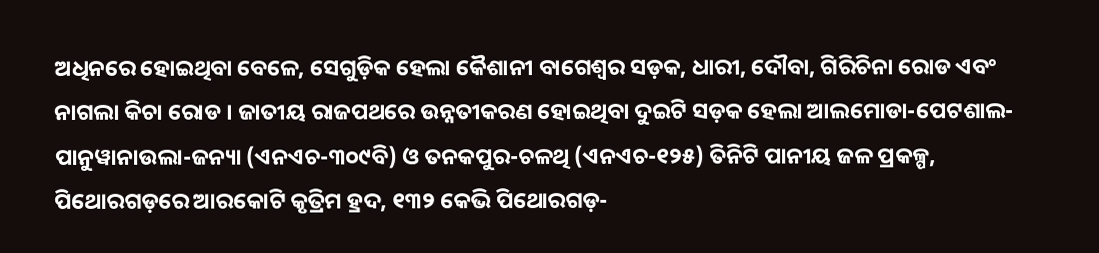ଅଧିନରେ ହୋଇଥିବା ବେଳେ, ସେଗୁଡ଼ିକ ହେଲା କୈଶାନୀ ବାଗେଶ୍ୱର ସଡ଼କ, ଧାରୀ, ଦୌବା, ଗିରିଚିନା ରୋଡ ଏବଂ ନାଗଲା କିଚା ରୋଡ । ଜାତୀୟ ରାଜପଥରେ ଉନ୍ନତୀକରଣ ହୋଇଥିବା ଦୁଇଟି ସଡ଼କ ହେଲା ଆଲମୋଡା-ପେଟଶାଲ-ପାନୁୱାନାଉଲା-ଜନ୍ୟା (ଏନଏଚ-୩୦୯ବି) ଓ ତନକପୁର-ଚଳଥି (ଏନଏଚ-୧୨୫) ତିନିଟି ପାନୀୟ ଜଳ ପ୍ରକଳ୍ପ, ପିଥୋରଗଡ଼ରେ ଆରକୋଟି କୃତ୍ରିମ ହ୍ରଦ, ୧୩୨ କେଭି ପିଥୋରଗଡ଼-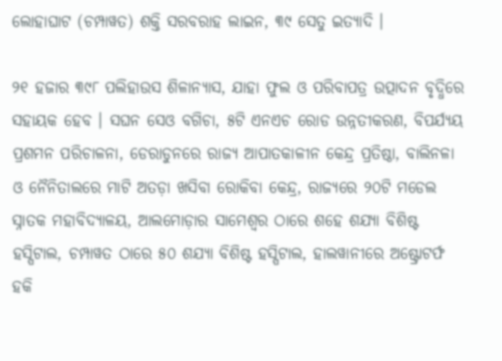ଲୋହାଘାଟ (ଚମ୍ପାୱତ) ଶକ୍ତି ସରବରାହ ଲାଇନ, ୩୯ ସେତୁ ଇତ୍ୟାଦି ।

୨୧ ହଜାର ୩୯୮ ପଲିହାଉସ ଶିଳାନ୍ୟାସ, ଯାହା ଫୁଲ ଓ ପରିବାପତ୍ର ଉତ୍ପାଦନ ବୃଦ୍ଧିରେ ସହାୟକ ହେବ । ସଘନ ସେଓ ବଗିଚା, ୫ଟି ଏନଏଚ ରୋଡ ଉନ୍ନତୀକରଣ, ବିପର୍ଯ୍ୟୟ ପ୍ରଶମନ ପରିଚାଳନା, ଡେରାଡୁନରେ ରାଜ୍ୟ ଆପାତକାଳୀନ କେନ୍ଦ୍ର ପ୍ରତିଷ୍ଠା, ବାଲିନଳା ଓ ନୈନିତାଲରେ ମାଟି ଅତଡ଼ା ଖସିବା ରୋକିବା କେନ୍ଦ୍ର, ରାଜ୍ୟରେ ୨୦ଟି ମଡେଲ ସ୍ନାତକ ମହାବିଦ୍ୟାଳୟ, ଆଲମୋଡ଼ାର ସାମେଶ୍ୱର ଠାରେ ଶହେ ଶଯ୍ୟା ବିଶିଷ୍ଟ ହସ୍ପିଟାଲ, ଚମ୍ପାୱତ ଠାରେ ୫୦ ଶଯ୍ୟା ବିଶିଷ୍ଟ ହସ୍ପିଟାଲ, ହାଲୱାନୀରେ ଅଷ୍ଟ୍ରୋଟର୍ଫ ହକି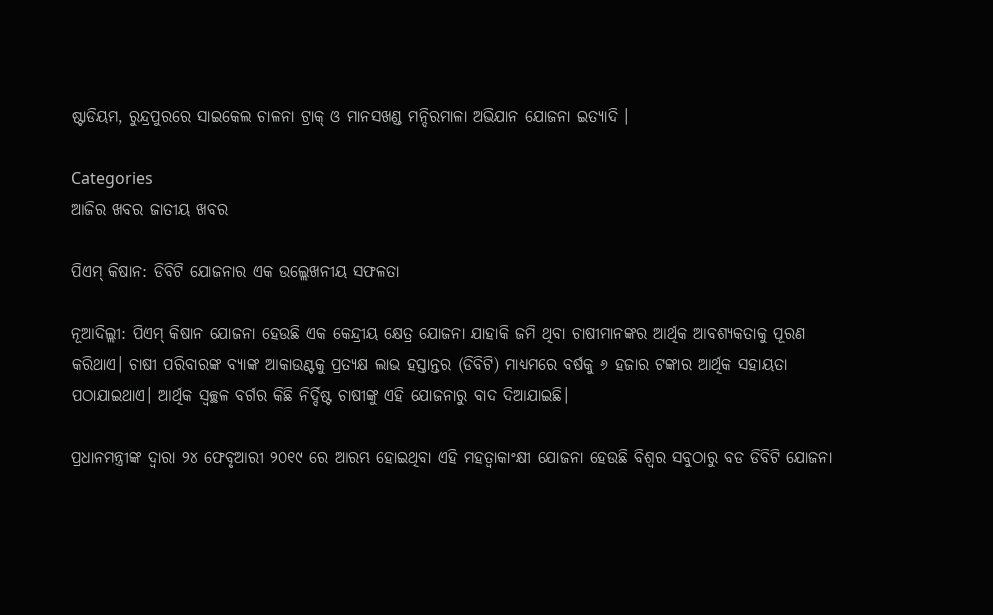ଷ୍ଟାଡିୟମ, ରୁନ୍ଦ୍ରପୁରରେ ସାଇକେଲ ଚାଳନା ଟ୍ରାକ୍ ଓ ମାନସଖଣ୍ଡ ମନ୍ଦିରମାଳା ଅଭିଯାନ ଯୋଜନା ଇତ୍ୟାଦି ।

Categories
ଆଜିର ଖବର ଜାତୀୟ ଖବର

ପିଏମ୍ କିଷାନ: ଡିବିଟି ଯୋଜନାର ଏକ ଉଲ୍ଲେଖନୀୟ ସଫଳତା

ନୂଆଦିଲ୍ଲୀ: ପିଏମ୍ କିଷାନ ଯୋଜନା ହେଉଛି ଏକ କେନ୍ଦ୍ରୀୟ କ୍ଷେତ୍ର ଯୋଜନା ଯାହାକି ଜମି ଥିବା ଚାଷୀମାନଙ୍କର ଆର୍ଥିକ ଆବଶ୍ୟକତାକୁ ପୂରଣ କରିଥାଏ। ଚାଷୀ ପରିବାରଙ୍କ ବ୍ୟାଙ୍କ ଆକାଉଣ୍ଟକୁ ପ୍ରତ୍ୟକ୍ଷ ଲାଭ ହସ୍ତାନ୍ତର (ଡିବିଟି) ମାଧ୍ୟମରେ ବର୍ଷକୁ ୬ ହଜାର ଟଙ୍କାର ଆର୍ଥିକ ସହାୟତା ପଠାଯାଇଥାଏ। ଆର୍ଥିକ ସ୍ବଚ୍ଛଳ ବର୍ଗର କିଛି ନିର୍ଦ୍ଦିଷ୍ଟ ଚାଷୀଙ୍କୁ ଏହି ଯୋଜନାରୁ ବାଦ ଦିଆଯାଇଛି।

ପ୍ରଧାନମନ୍ତ୍ରୀଙ୍କ ଦ୍ବାରା ୨୪ ଫେବୃଆରୀ ୨୦୧୯ ରେ ଆରମ୍ଭ ହୋଇଥିବା ଏହି ମହତ୍ବାକାଂକ୍ଷୀ ଯୋଜନା ହେଉଛି ବିଶ୍ୱର ସବୁଠାରୁ ବଡ ଡିବିଟି ଯୋଜନା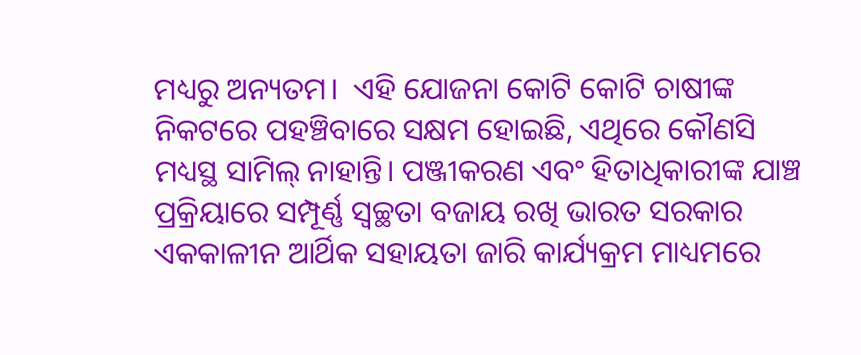ମଧ୍ୟରୁ ଅନ୍ୟତମ।  ଏହି ଯୋଜନା କୋଟି କୋଟି ଚାଷୀଙ୍କ ନିକଟରେ ପହଞ୍ଚିବାରେ ସକ୍ଷମ ହୋଇଛି, ଏଥିରେ କୌଣସି ମଧ୍ୟସ୍ଥ ସାମିଲ୍ ନାହାନ୍ତି। ପଞ୍ଜୀକରଣ ଏବଂ ହିତାଧିକାରୀଙ୍କ ଯାଞ୍ଚ ପ୍ରକ୍ରିୟାରେ ସମ୍ପୂର୍ଣ୍ଣ ସ୍ୱଚ୍ଛତା ବଜାୟ ରଖି ଭାରତ ସରକାର ଏକକାଳୀନ ଆର୍ଥିକ ସହାୟତା ଜାରି କାର୍ଯ୍ୟକ୍ରମ ମାଧ୍ୟମରେ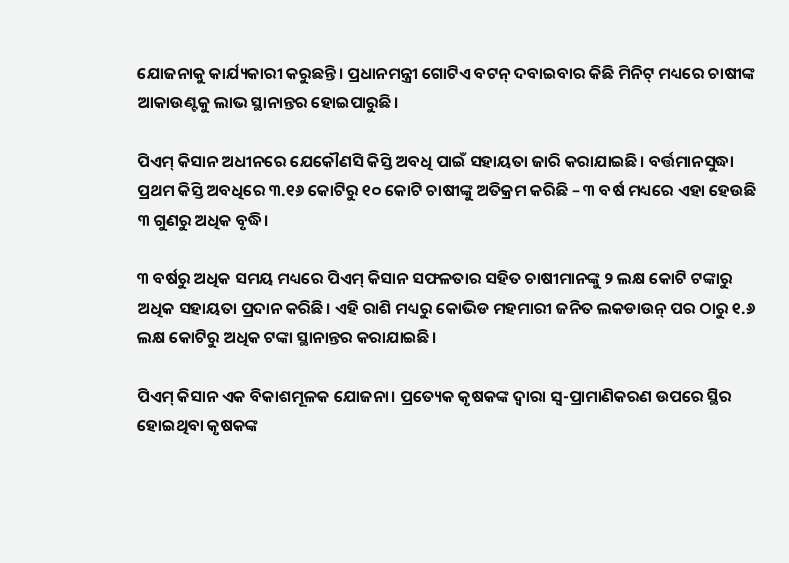ଯୋଜନାକୁ କାର୍ଯ୍ୟକାରୀ କରୁଛନ୍ତି। ପ୍ରଧାନମନ୍ତ୍ରୀ ଗୋଟିଏ ବଟନ୍ ଦବାଇବାର କିଛି ମିନିଟ୍ ମଧ୍ୟରେ ଚାଷୀଙ୍କ ଆକାଉଣ୍ଟକୁ ଲାଭ ସ୍ଥାନାନ୍ତର ହୋଇପାରୁଛି।

ପିଏମ୍ କିସାନ ଅଧୀନରେ ଯେକୌଣସି କିସ୍ତି ଅବଧି ପାଇଁ ସହାୟତା ଜାରି କରାଯାଇଛି। ବର୍ତ୍ତମାନସୁଦ୍ଧା ପ୍ରଥମ କିସ୍ତି ଅବଧିରେ ୩.୧୬ କୋଟିରୁ ୧୦ କୋଟି ଚାଷୀଙ୍କୁ ଅତିକ୍ରମ କରିଛି – ୩ ବର୍ଷ ମଧ୍ୟରେ ଏହା ହେଉଛି ୩ ଗୁଣରୁ ଅଧିକ ବୃଦ୍ଧି।

୩ ବର୍ଷରୁ ଅଧିକ ସମୟ ମଧ୍ୟରେ ପିଏମ୍ କିସାନ ସଫଳତାର ସହିତ ଚାଷୀମାନଙ୍କୁ ୨ ଲକ୍ଷ କୋଟି ଟଙ୍କାରୁ ଅଧିକ ସହାୟତା ପ୍ରଦାନ କରିଛି। ଏହି ରାଶି ମଧ୍ୟରୁ କୋଭିଡ ମହମାରୀ ଜନିତ ଲକଡାଉନ୍ ପର ଠାରୁ ୧.୬ ଲକ୍ଷ କୋଟିରୁ ଅଧିକ ଟଙ୍କା ସ୍ଥାନାନ୍ତର କରାଯାଇଛି।

ପିଏମ୍ କିସାନ ଏକ ବିକାଶମୂଳକ ଯୋଜନା। ପ୍ରତ୍ୟେକ କୃଷକଙ୍କ ଦ୍ୱାରା ସ୍ବ-ପ୍ରାମାଣିକରଣ ଉପରେ ସ୍ଥିର ହୋଇଥିବା କୃଷକଙ୍କ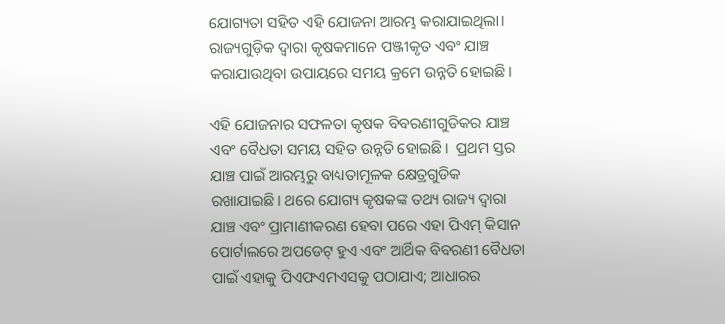ଯୋଗ୍ୟତା ସହିତ ଏହି ଯୋଜନା ଆରମ୍ଭ କରାଯାଇଥିଲା। ରାଜ୍ୟଗୁଡ଼ିକ ଦ୍ୱାରା କୃଷକମାନେ ପଞ୍ଜୀକୃତ ଏବଂ ଯାଞ୍ଚ କରାଯାଉଥିବା ଉପାୟରେ ସମୟ କ୍ରମେ ଉନ୍ନତି ହୋଇଛି।

ଏହି ଯୋଜନାର ସଫଳତା କୃଷକ ବିବରଣୀଗୁଡିକର ଯାଞ୍ଚ ଏବଂ ବୈଧତା ସମୟ ସହିତ ଉନ୍ନତି ହୋଇଛି।  ପ୍ରଥମ ସ୍ତର ଯାଞ୍ଚ ପାଇଁ ଆରମ୍ଭରୁ ବାଧ୍ୟତାମୂଳକ କ୍ଷେତ୍ରଗୁଡିକ ରଖାଯାଇଛି। ଥରେ ଯୋଗ୍ୟ କୃଷକଙ୍କ ତଥ୍ୟ ରାଜ୍ୟ ଦ୍ୱାରା ଯାଞ୍ଚ ଏବଂ ପ୍ରାମାଣୀକରଣ ହେବା ପରେ ଏହା ପିଏମ୍ କିସାନ ପୋର୍ଟାଲରେ ଅପଡେଟ୍ ହୁଏ ଏବଂ ଆର୍ଥିକ ବିବରଣୀ ବୈଧତା ପାଇଁ ଏହାକୁ ପିଏଫଏମଏସକୁ ପଠାଯାଏ; ଆଧାରର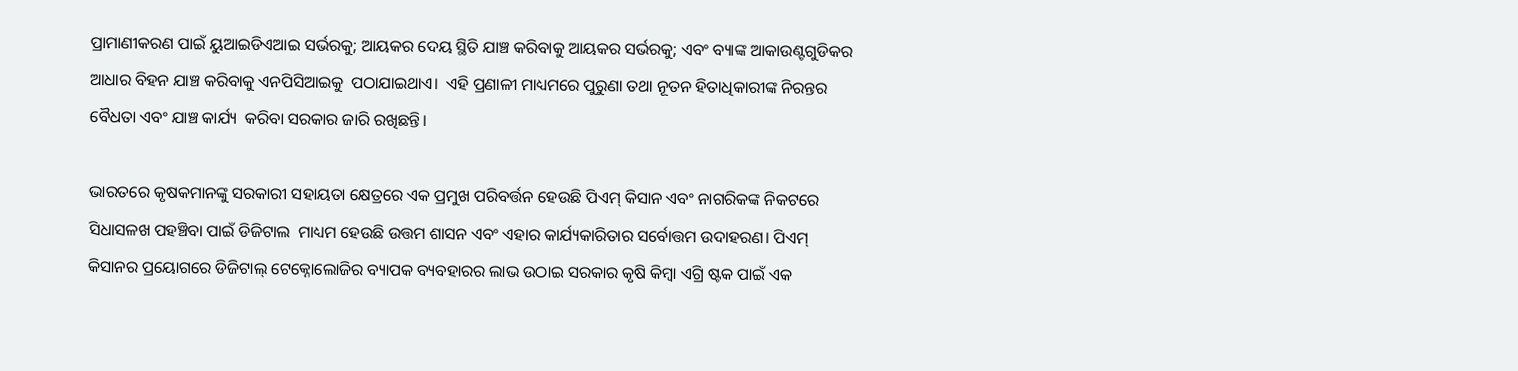ପ୍ରାମାଣୀକରଣ ପାଇଁ ୟୁଆଇଡିଏଆଇ ସର୍ଭରକୁ; ଆୟକର ଦେୟ ସ୍ଥିତି ଯାଞ୍ଚ କରିବାକୁ ଆୟକର ସର୍ଭରକୁ; ଏବଂ ବ୍ୟାଙ୍କ ଆକାଉଣ୍ଟଗୁଡିକର ଆଧାର ବିହନ ଯାଞ୍ଚ କରିବାକୁ ଏନପିସିଆଇକୁ  ପଠାଯାଇଥାଏ।  ଏହି ପ୍ରଣାଳୀ ମାଧ୍ୟମରେ ପୁରୁଣା ତଥା ନୂତନ ହିତାଧିକାରୀଙ୍କ ନିରନ୍ତର ବୈଧତା ଏବଂ ଯାଞ୍ଚ କାର୍ଯ୍ୟ  କରିବା ସରକାର ଜାରି ରଖିଛନ୍ତି।

ଭାରତରେ କୃଷକମାନଙ୍କୁ ସରକାରୀ ସହାୟତା କ୍ଷେତ୍ରରେ ଏକ ପ୍ରମୁଖ ପରିବର୍ତ୍ତନ ହେଉଛି ପିଏମ୍ କିସାନ ଏବଂ ନାଗରିକଙ୍କ ନିକଟରେ ସିଧାସଳଖ ପହଞ୍ଚିବା ପାଇଁ ଡିଜିଟାଲ  ମାଧ୍ୟମ ହେଉଛି ଉତ୍ତମ ଶାସନ ଏବଂ ଏହାର କାର୍ଯ୍ୟକାରିତାର ସର୍ବୋତ୍ତମ ଉଦାହରଣ। ପିଏମ୍ କିସାନର ପ୍ରୟୋଗରେ ଡିଜିଟାଲ୍ ଟେକ୍ନୋଲୋଜିର ବ୍ୟାପକ ବ୍ୟବହାରର ଲାଭ ଉଠାଇ ସରକାର କୃଷି କିମ୍ବା ଏଗ୍ରି ଷ୍ଟକ ପାଇଁ ଏକ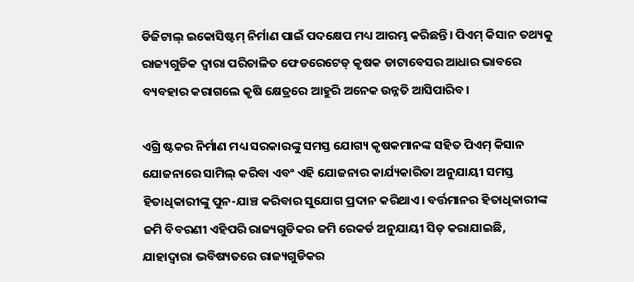ଡିଜିଟାଲ୍ ଇକୋସିଷ୍ଟମ୍ ନିର୍ମାଣ ପାଇଁ ପଦକ୍ଷେପ ମଧ୍ୟ ଆରମ୍ଭ କରିଛନ୍ତି। ପିଏମ୍ କିସାନ ତଥ୍ୟକୁ ରାଜ୍ୟଗୁଡିକ ଦ୍ୱାରା ପରିଚାଳିତ ଫେଡରେଟେଡ୍ କୃଷକ ଡାଟାବେସର ଆଧାର ଭାବରେ ବ୍ୟବହାର କରାଗଲେ କୃଷି କ୍ଷେତ୍ରରେ ଆହୁରି ଅନେକ ଉନ୍ନତି ଆସିପାରିବ।

ଏଗ୍ରି ଷ୍ଟକର ନିର୍ମାଣ ମଧ୍ୟ ସରକାରଙ୍କୁ ସମସ୍ତ ଯୋଗ୍ୟ କୃଷକମାନଙ୍କ ସହିତ ପିଏମ୍ କିସାନ ଯୋଜନାରେ ସାମିଲ୍ କରିବା ଏବଂ ଏହି ଯୋଜନାର କାର୍ଯ୍ୟକାରିତା ଅନୁଯାୟୀ ସମସ୍ତ ହିତାଧିକାରୀଙ୍କୁ ପୁନ-ଯାଞ୍ଚ କରିବାର ସୁଯୋଗ ପ୍ରଦାନ କରିଥାଏ। ବର୍ତ୍ତମାନର ହିତାଧିକାରୀଙ୍କ ଜମି ବିବରଣୀ ଏହିପରି ରାଜ୍ୟଗୁଡିକର ଜମି ରେକର୍ଡ ଅନୁଯାୟୀ ସିଡ୍ କରାଯାଇଛି, ଯାହାଦ୍ବାରା ଭବିଷ୍ୟତରେ ରାଜ୍ୟଗୁଡିକର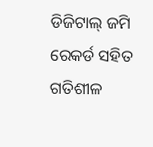ଡିଜିଟାଲ୍ ଜମି ରେକର୍ଡ ସହିତ ଗତିଶୀଳ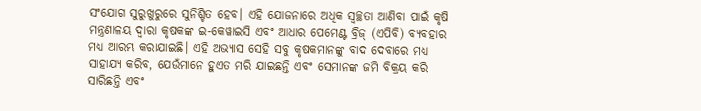ସଂଯୋଗ ସୁରୁଖୁରୁରେ ସୁନିଶ୍ଚିତ ହେବ। ଏହି ଯୋଜନାରେ ଅଧିକ ସ୍ୱଚ୍ଛତା ଆଣିବା ପାଇଁ କୃଷି ମନ୍ତ୍ରଣାଳୟ ଦ୍ୱାରା କୃଷକଙ୍କ ଇ-କେୱାଇସି ଏବଂ ଆଧାର ପେମେଣ୍ଟ ବ୍ରିଜ୍ (ଏପିବି) ବ୍ୟବହାର ମଧ୍ୟ ଆରମ୍ଭ କରାଯାଇଛି। ଏହି ଅଭ୍ୟାସ ସେହି ସବୁ କୃଷକମାନଙ୍କୁ ବାଦ ଦେବାରେ ମଧ୍ୟ ସାହାଯ୍ୟ କରିବ, ଯେଉଁମାନେ ହୁଏତ ମରି ଯାଇଛନ୍ତି ଏବଂ ସେମାନଙ୍କ ଜମି ବିକ୍ରୟ କରି ସାରିଛନ୍ତି ଏବଂ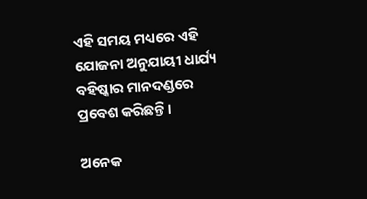ଏହି ସମୟ ମଧ୍ୟରେ ଏହି ଯୋଜନା ଅନୁଯାୟୀ ଧାର୍ଯ୍ୟ ବହିଷ୍କାର ମାନଦଣ୍ଡରେ ପ୍ରବେଶ କରିଛନ୍ତି।

ଅନେକ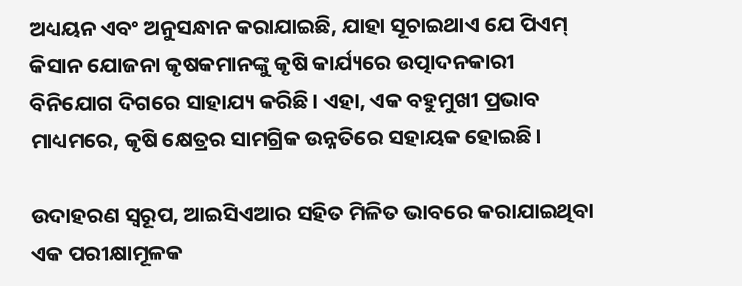ଅଧ୍ୟୟନ ଏବଂ ଅନୁସନ୍ଧାନ କରାଯାଇଛି, ଯାହା ସୂଚାଇଥାଏ ଯେ ପିଏମ୍ କିସାନ ଯୋଜନା କୃଷକମାନଙ୍କୁ କୃଷି କାର୍ଯ୍ୟରେ ଉତ୍ପାଦନକାରୀ ବିନିଯୋଗ ଦିଗରେ ସାହାଯ୍ୟ କରିଛି। ଏହା, ଏକ ବହୁମୁଖୀ ପ୍ରଭାବ ମାଧ୍ୟମରେ, କୃଷି କ୍ଷେତ୍ରର ସାମଗ୍ରିକ ଉନ୍ନତିରେ ସହାୟକ ହୋଇଛି।

ଉଦାହରଣ ସ୍ବରୂପ, ଆଇସିଏଆର ସହିତ ମିଳିତ ଭାବରେ କରାଯାଇଥିବା ଏକ ପରୀକ୍ଷାମୂଳକ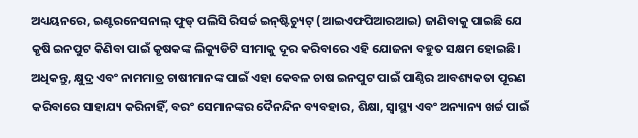ଅଧ୍ୟୟନରେ, ଇଣ୍ଟରନେସନାଲ୍ ଫୁଡ୍ ପଲିସି ରିସର୍ଚ୍ଚ ଇନ୍‌ଷ୍ଟିଚ୍ୟୁଟ୍ (ଆଇଏଫପିଆରଆଇ) ଜାଣିବାକୁ ପାଇଛି ଯେ କୃଷି ଇନପୁଟ କିଣିବା ପାଇଁ କୃଷକଙ୍କ ଲିକ୍ୟୁଡିଟି ସୀମାକୁ ଦୂର କରିବାରେ ଏହି ଯୋଜନା ବହୁତ ସକ୍ଷମ ହୋଇଛି। ଅଧିକନ୍ତୁ, କ୍ଷୁଦ୍ର ଏବଂ ନାମମାତ୍ର ଚାଷୀମାନଙ୍କ ପାଇଁ ଏହା କେବଳ ଚାଷ ଇନପୁଟ ପାଇଁ ପାଣ୍ଠିର ଆବଶ୍ୟକତା ପୂରଣ କରିବାରେ ସାହାଯ୍ୟ କରିନାହିଁ, ବରଂ ସେମାନଙ୍କର ଦୈନନ୍ଦିନ ବ୍ୟବହାର, ଶିକ୍ଷା, ସ୍ୱାସ୍ଥ୍ୟ ଏବଂ ଅନ୍ୟାନ୍ୟ ଖର୍ଚ୍ଚ ପାଇଁ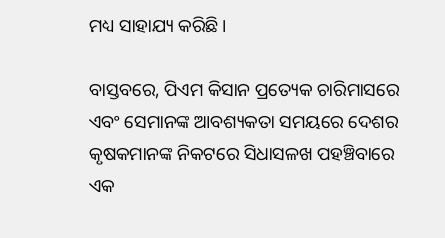ମଧ୍ୟ ସାହାଯ୍ୟ କରିଛି।

ବାସ୍ତବରେ, ପିଏମ କିସାନ ପ୍ରତ୍ୟେକ ଚାରିମାସରେ ଏବଂ ସେମାନଙ୍କ ଆବଶ୍ୟକତା ସମୟରେ ଦେଶର କୃଷକମାନଙ୍କ ନିକଟରେ ସିଧାସଳଖ ପହଞ୍ଚିବାରେ ଏକ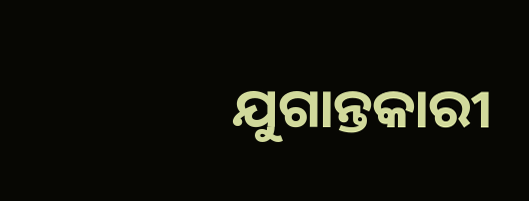ଯୁଗାନ୍ତକାରୀ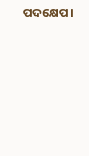ପଦକ୍ଷେପ।